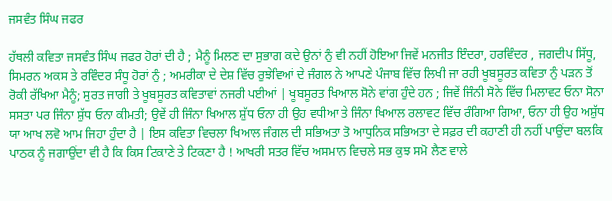ਜਸਵੰਤ ਸਿੰਘ ਜਫਰ

ਹੱਥਲੀ ਕਵਿਤਾ ਜਸਵੰਤ ਸਿੰਘ ਜਫਰ ਹੋਰਾਂ ਦੀ ਹੈ ; ਮੈਨੂੰ ਮਿਲਣ ਦਾ ਸੁਭਾਗ ਕਦੇ ਉਨਾਂ ਨੁੰ ਵੀ ਨਹੀਂ ਹੋਇਆ ਜਿਵੇਂ ਮਨਜੀਤ ਇੰਦਰਾ, ਹਰਵਿੰਦਰ , ਜਗਦੀਪ ਸਿੱਧੂ, ਸਿਮਰਨ ਅਕਸ ਤੇ ਰਵਿੰਦਰ ਸੰਧੂ ਹੋਰਾਂ ਨੁੰ ; ਅਮਰੀਕਾ ਦੇ ਦੇਸ਼ ਵਿੱਚ ਰੁਝੇਵਿਆਂ ਦੇ ਜੰਗਲ ਨੇ ਆਪਣੇ ਪੰਜਾਬ ਵਿੱਚ ਲਿਖੀ ਜਾ ਰਹੀ ਖੂਬਸੂਰਤ ਕਵਿਤਾ ਨੁੰ ਪੜਨ ਤੋਂ ਰੋਕੀ ਰੱਖਿਆ ਮੈਨੂੰ; ਸੁਰਤ ਜਾਗੀ ਤੇ ਖੂਬਸੂਰਤ ਕਵਿਤਾਵਾਂ ਨਜਰੀ ਪਈਆਂ | ਖੂਬਸੂਰਤ ਖਿਆਲ ਸੋਨੇ ਵਾਂਗ ਹੁੰਦੇ ਹਨ ; ਜਿਵੇਂ ਜਿੰਨੀ ਸੋਨੇ ਵਿੱਚ ਮਿਲਾਵਟ ਓਨਾ ਸੋਨਾ ਸਸਤਾ ਪਰ ਜਿੰਨਾ ਸ਼ੁੱਧ ਓਨਾ ਕੀਮਤੀ; ਉਵੇਂ ਹੀ ਜਿੰਨਾ ਖਿਆਲ ਸ਼ੁੱਧ ਓਨਾ ਹੀ ਉਹ ਵਧੀਆ ਤੇ ਜਿੰਨਾ ਖਿਆਲ ਰਲਾਵਟ ਵਿੱਚ ਰੰਗਿਆ ਗਿਆ, ਓਨਾ ਹੀ ਉਹ ਅਸ਼ੁੱਧ ਯਾ ਆਖ ਲਵੋ ਆਮ ਜਿਹਾ ਹੁੰਦਾ ਹੈ | ਇਸ ਕਵਿਤਾ ਵਿਚਲਾ ਖਿਆਲ ਜੰਗਲ ਦੀ ਸਭਿਅਤਾ ਤੋ ਆਧੁਨਿਕ ਸਭਿਅਤਾ ਦੇ ਸਫ਼ਰ ਦੀ ਕਹਾਣੀ ਹੀ ਨਹੀਂ ਪਾਉਂਦਾ ਬਲਕਿ ਪਾਠਕ ਨੂੰ ਜਗਾਉਂਦਾ ਵੀ ਹੈ ਕਿ ਕਿਸ ਟਿਕਾਣੇ ਤੇ ਟਿਕਣਾ ਹੈ ! ਆਖਰੀ ਸਤਰ ਵਿੱਚ ਅਸਮਾਨ ਵਿਚਲੇ ਸਭ ਕੁਝ ਸਮੋ ਲੈਣ ਵਾਲੇ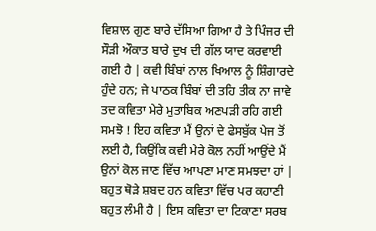ਵਿਸ਼ਾਲ ਗੁਣ ਬਾਰੇ ਦੱਸਿਆ ਗਿਆ ਹੈ ਤੇ ਪਿੰਜਰ ਦੀ ਸੌੜੀ ਔਕਾਤ ਬਾਰੇ ਦੁਖ ਦੀ ਗੱਲ ਯਾਦ ਕਰਵਾਈ ਗਈ ਹੈ | ਕਵੀ ਬਿੰਬਾਂ ਨਾਲ ਖਿਆਲ ਨੂੰ ਸ਼ਿੰਗਾਰਦੇ ਹੁੰਦੇ ਹਨ; ਜੇ ਪਾਠਕ ਬਿੰਬਾਂ ਦੀ ਤਹਿ ਤੀਕ ਨਾ ਜਾਵੇ ਤਦ ਕਵਿਤਾ ਮੇਰੇ ਮੁਤਾਬਿਕ ਅਣਪੜੀ ਰਹਿ ਗਈ ਸਮਝੋ ! ਇਹ ਕਵਿਤਾ ਮੈਂ ਉਨਾਂ ਦੇ ਫੇਸਬੁੱਕ ਪੇਜ ਤੋਂ ਲਈ ਹੈ, ਕਿਉਂਕਿ ਕਵੀ ਮੇਰੇ ਕੋਲ ਨਹੀਂ ਆਉਂਦੇ ਮੈਂ ਉਨਾਂ ਕੋਲ ਜਾਣ ਵਿੱਚ ਆਪਣਾ ਮਾਣ ਸਮਝਦਾ ਹਾਂ | ਬਹੁਤ ਥੋੜੇ ਸ਼ਬਦ ਹਨ ਕਵਿਤਾ ਵਿੱਚ ਪਰ ਕਹਾਣੀ ਬਹੁਤ ਲੰਮੀ ਹੈ | ਇਸ ਕਵਿਤਾ ਦਾ ਟਿਕਾਣਾ ਸਰਬ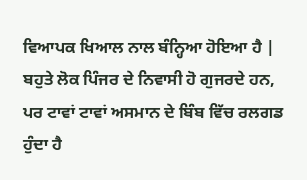ਵਿਆਪਕ ਖਿਆਲ ਨਾਲ ਬੰਨ੍ਹਿਆ ਹੋਇਆ ਹੈ | ਬਹੁਤੇ ਲੋਕ ਪਿੰਜਰ ਦੇ ਨਿਵਾਸੀ ਹੋ ਗੁਜਰਦੇ ਹਨ, ਪਰ ਟਾਵਾਂ ਟਾਵਾਂ ਅਸਮਾਨ ਦੇ ਬਿੰਬ ਵਿੱਚ ਰਲਗਡ ਹੁੰਦਾ ਹੈ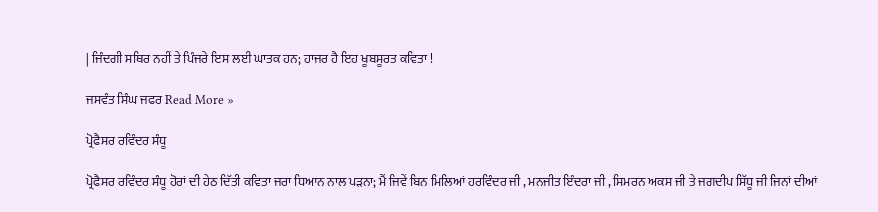| ਜਿੰਦਗੀ ਸਥਿਰ ਨਹੀਂ ਤੇ ਪਿੰਜਰੇ ਇਸ ਲਈ ਘਾਤਕ ਹਨ; ਹਾਜਰ ਹੈ ਇਹ ਖੂਬਸੂਰਤ ਕਵਿਤਾ !

ਜਸਵੰਤ ਸਿੰਘ ਜਫਰ Read More »

ਪ੍ਰੋਫੈਸਰ ਰਵਿੰਦਰ ਸੰਧੂ

ਪ੍ਰੋਫੈਸਰ ਰਵਿੰਦਰ ਸੰਧੂ ਹੋਰਾਂ ਦੀ ਹੇਠ ਦਿੱਤੀ ਕਵਿਤਾ ਜਰਾ ਧਿਆਨ ਨਾਲ ਪੜਨਾ; ਮੈਂ ਜਿਵੇਂ ਬਿਨ ਮਿਲਿਆਂ ਹਰਵਿੰਦਰ ਜੀ , ਮਨਜੀਤ ਇੰਦਰਾ ਜੀ , ਸਿਮਰਨ ਅਕਸ ਜੀ ਤੇ ਜਗਦੀਪ ਸਿੱਧੂ ਜੀ ਜਿਨਾਂ ਦੀਆਂ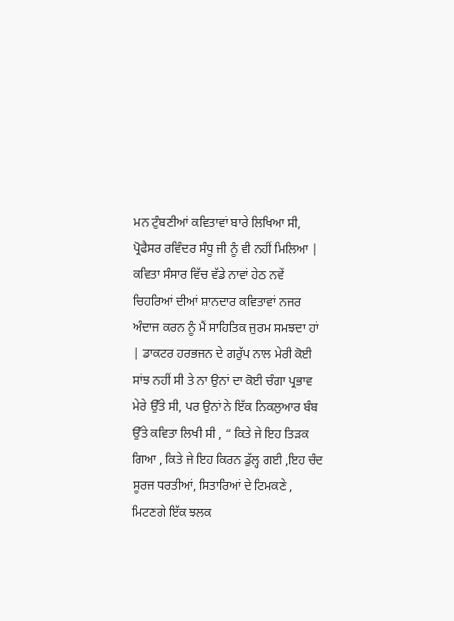ਮਨ ਟੁੰਬਣੀਆਂ ਕਵਿਤਾਵਾਂ ਬਾਰੇ ਲਿਖਿਆ ਸੀ, ਪ੍ਰੋਫੈਸਰ ਰਵਿੰਦਰ ਸੰਧੂ ਜੀ ਨੂੰ ਵੀ ਨਹੀਂ ਮਿਲਿਆ | ਕਵਿਤਾ ਸੰਸਾਰ ਵਿੱਚ ਵੱਡੇ ਨਾਵਾਂ ਹੇਠ ਨਵੇਂ ਚਿਹਰਿਆਂ ਦੀਆਂ ਸ਼ਾਨਦਾਰ ਕਵਿਤਾਵਾਂ ਨਜਰ ਅੰਦਾਜ ਕਰਨ ਨੂੰ ਮੈਂ ਸਾਹਿਤਿਕ ਜੁਰਮ ਸਮਝਦਾ ਹਾਂ | ਡਾਕਟਰ ਹਰਭਜਨ ਦੇ ਗਰੁੱਪ ਨਾਲ ਮੇਰੀ ਕੋਈ ਸਾਂਝ ਨਹੀਂ ਸੀ ਤੇ ਨਾ ਉਨਾਂ ਦਾ ਕੋਈ ਚੰਗਾ ਪ੍ਰਭਾਵ ਮੇਰੇ ਉੱਤੇ ਸੀ, ਪਰ ਉਨਾਂ ਨੇ ਇੱਕ ਨਿਕਲੁਆਰ ਬੰਬ ਉੱਤੇ ਕਵਿਤਾ ਲਿਖੀ ਸੀ , “ ਕਿਤੇ ਜੇ ਇਹ ਤਿੜਕ ਗਿਆ , ਕਿਤੇ ਜੇ ਇਹ ਕਿਰਨ ਡੁੱਲ੍ਹ ਗਈ ,ਇਹ ਚੰਦ ਸੂਰਜ ਧਰਤੀਆਂ, ਸਿਤਾਰਿਆਂ ਦੇ ਟਿਮਕਣੇ , ਮਿਟਣਗੇ ਇੱਕ ਝਲਕ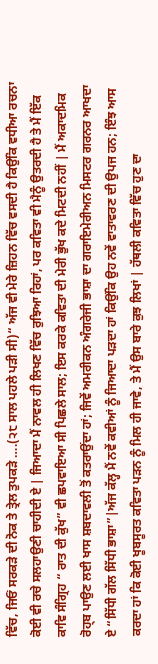ਵਿੱਚ, ਜਿਓਂ ਸਰਕੜੇ ਦੀ ਨੋਕ ਤੇ ਤ੍ਰੇਲ ਤੁਪਕੜੇ ….(੨੮ ਸਾਲ ਪਹਲੇ ਪੜੀ ਸੀ)“ ਅੱਜ ਵੀ ਮੇਰੇ ਜ਼ਿਹਨ ਵਿੱਚ ਵਸਦੀ ਹੈ ਕਿਉਂਕਿ ਵਧੀਆ ਰਚਨਾ ਕੋਈ ਵੀ ਰਚੇ ਸਲਹਾਉਣੀ ਚਾਹੀਦੀ ਏ | ਜਿਆਦਾ ਮੈਂ ਨਾਵਲ ਹੀ ਲਿਖਣ ਵਿੱਚ ਰੁਝਿਆ ਰਿਹਾਂ, ਪਰ ਕਵਿਤਾ ਵੀ ਮੈਨੂੰ ਉਤਰਦੀ ਹੈ ਤੇ ਮੈਂ ਇੱਕ ਕਾਵਿ ਸੰਗ੍ਰਿਹ “ ਰਾਤ ਦੀ ਕੁੱਖ” ਵੀ ਛਪਵਾਇਆ ਸੀ ਪਿਛਲੇ ਸਾਲ; ਇਸ ਕਰਕੇ ਕਵਿਤਾ ਦੀ ਮੇਰੀ ਭੁੱਖ ਕਦੇ ਮਿਟਦੀ ਨਹੀਂ | ਮੈਂ ਅਕਾਦਮਿਕ ਰੋਹ੍ਬ ਪਾਉਣ ਲਈ ਖਾਸ ਸ਼ਬਦਾਵਲੀ ਤੋਂ ਕਤਰਾਉਂਦਾ ਹਾਂ; ਜਿਵੇਂ ਅਮਰੀਕਨ ਅੰਗਰੇਜੀ ਭਾਸ਼ਾ ਦਾ ਗਰਾਇਮੇਰੀਅਨ ਮਿਸਟਰ ਗਰਨਰ ਆਖਦਾ ਏ “ਸਿੱਧੀ ਗੱਲ ਸਿੱਧੀ ਭਾਸ਼ਾ”|ਅੱਜ ਕੱਲ੍ਹ ਮੈਂ ਨਵੇਂ ਕਵੀਆਂ ਨੂੰ ਜਿਆਦਾ ਪੜਦਾ ਹਾਂ ਕਿਉਂਕਿ ਉਹ ਨਵੇਂ ਵਾਤਾਵਰਣ ਦੀ ਉਪਜ ਹਨ; ਇੰਝ ਆਸ ਕਰਦਾ ਹਾਂ ਕਿ ਕੋਈ ਖੂਬਸੂਰਤ ਕਵਿਤਾ ਪੜਨ ਨੂੰ ਮਿਲ ਹੀ ਜਾਵੇ, ਤੇ ਮੈਂ ਉਸ ਬਾਰੇ ਕੁਝ ਲਿਖਾਂ | ਹੱਥਲੀ ਕਵਿਤਾ ਵਿੱਚ ਹੁਣ ਦਾ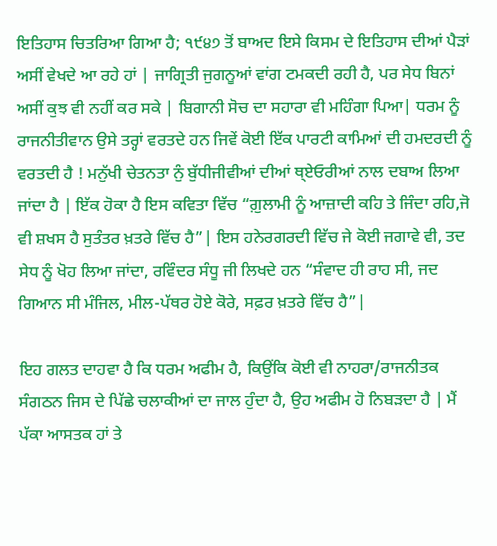ਇਤਿਹਾਸ ਚਿਤਰਿਆ ਗਿਆ ਹੈ; ੧੯੪੭ ਤੋਂ ਬਾਅਦ ਇਸੇ ਕਿਸਮ ਦੇ ਇਤਿਹਾਸ ਦੀਆਂ ਪੈੜਾਂ ਅਸੀਂ ਵੇਖਦੇ ਆ ਰਹੇ ਹਾਂ | ਜਾਗ੍ਰਿਤੀ ਜੁਗਨੂਆਂ ਵਾਂਗ ਟਮਕਦੀ ਰਹੀ ਹੈ, ਪਰ ਸੇਧ ਬਿਨਾਂ ਅਸੀਂ ਕੁਝ ਵੀ ਨਹੀਂ ਕਰ ਸਕੇ | ਬਿਗਾਨੀ ਸੋਚ ਦਾ ਸਹਾਰਾ ਵੀ ਮਹਿੰਗਾ ਪਿਆ| ਧਰਮ ਨੂੰ ਰਾਜਨੀਤੀਵਾਨ ਉਸੇ ਤਰ੍ਹਾਂ ਵਰਤਦੇ ਹਨ ਜਿਵੇਂ ਕੋਈ ਇੱਕ ਪਾਰਟੀ ਕਾਮਿਆਂ ਦੀ ਹਮਦਰਦੀ ਨੂੰ ਵਰਤਦੀ ਹੈ ! ਮਨੁੱਖੀ ਚੇਤਨਤਾ ਨੁੰ ਬੁੱਧੀਜੀਵੀਆਂ ਦੀਆਂ ਥ੍ਏਓਰੀਆਂ ਨਾਲ ਦਬਾਅ ਲਿਆ ਜਾਂਦਾ ਹੈ | ਇੱਕ ਹੋਕਾ ਹੈ ਇਸ ਕਵਿਤਾ ਵਿੱਚ “ਗ਼ੁਲਾਮੀ ਨੂੰ ਆਜ਼ਾਦੀ ਕਹਿ ਤੇ ਜਿੰਦਾ ਰਹਿ,ਜੋ ਵੀ ਸ਼ਖਸ ਹੈ ਸੁਤੰਤਰ ਖ਼ਤਰੇ ਵਿੱਚ ਹੈ”| ਇਸ ਹਨੇਰਗਰਦੀ ਵਿੱਚ ਜੇ ਕੋਈ ਜਗਾਵੇ ਵੀ, ਤਦ ਸੇਧ ਨੂੰ ਖੋਹ ਲਿਆ ਜਾਂਦਾ, ਰਵਿੰਦਰ ਸੰਧੂ ਜੀ ਲਿਖਦੇ ਹਨ “ਸੰਵਾਦ ਹੀ ਰਾਹ ਸੀ, ਜਦ ਗਿਆਨ ਸੀ ਮੰਜਿਲ, ਮੀਲ-ਪੱਥਰ ਹੋਏ ਕੋਰੇ, ਸਫ਼ਰ ਖ਼ਤਰੇ ਵਿੱਚ ਹੈ”|

ਇਹ ਗਲਤ ਦਾਹਵਾ ਹੈ ਕਿ ਧਰਮ ਅਫੀਮ ਹੈ, ਕਿਉਂਕਿ ਕੋਈ ਵੀ ਨਾਹਰਾ/ਰਾਜਨੀਤਕ ਸੰਗਠਨ ਜਿਸ ਦੇ ਪਿੱਛੇ ਚਲਾਕੀਆਂ ਦਾ ਜਾਲ ਹੁੰਦਾ ਹੈ, ਉਹ ਅਫੀਮ ਹੋ ਨਿਬੜਦਾ ਹੈ | ਮੈਂ ਪੱਕਾ ਆਸਤਕ ਹਾਂ ਤੇ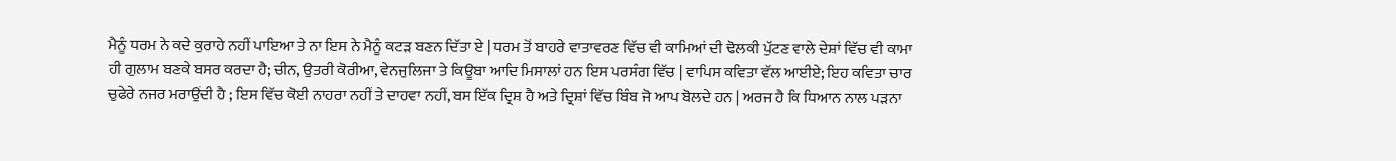ਮੈਨੂੰ ਧਰਮ ਨੇ ਕਦੇ ਕੁਰਾਹੇ ਨਹੀਂ ਪਾਇਆ ਤੇ ਨਾ ਇਸ ਨੇ ਮੈਨੂੰ ਕਟੜ ਬਣਨ ਦਿੱਤਾ ਏ | ਧਰਮ ਤੋਂ ਬਾਹਰੇ ਵਾਤਾਵਰਣ ਵਿੱਚ ਵੀ ਕਾਮਿਆਂ ਦੀ ਢੋਲਕੀ ਪੁੱਟਣ ਵਾਲੇ ਦੇਸ਼ਾਂ ਵਿੱਚ ਵੀ ਕਾਮਾ ਹੀ ਗੁਲਾਮ ਬਣਕੇ ਬਸਰ ਕਰਦਾ ਹੈ; ਚੀਨ, ਉਤਰੀ ਕੋਰੀਆ, ਵੇਨਜੁਲਿਜਾ ਤੇ ਕਿਊਬਾ ਆਦਿ ਮਿਸਾਲਾਂ ਹਨ ਇਸ ਪਰਸੰਗ ਵਿੱਚ | ਵਾਪਿਸ ਕਵਿਤਾ ਵੱਲ ਆਈਏ; ਇਹ ਕਵਿਤਾ ਚਾਰ ਚੁਫੇਰੇ ਨਜਰ ਮਰਾਉਂਦੀ ਹੈ ; ਇਸ ਵਿੱਚ ਕੋਈ ਨਾਹਰਾ ਨਹੀਂ ਤੇ ਦਾਹਵਾ ਨਹੀਂ, ਬਸ ਇੱਕ ਦ੍ਰਿਸ਼ ਹੈ ਅਤੇ ਦ੍ਰਿਸ਼ਾਂ ਵਿੱਚ ਬਿੰਬ ਜੋ ਆਪ ਬੋਲਦੇ ਹਨ | ਅਰਜ ਹੈ ਕਿ ਧਿਆਨ ਨਾਲ ਪੜਨਾ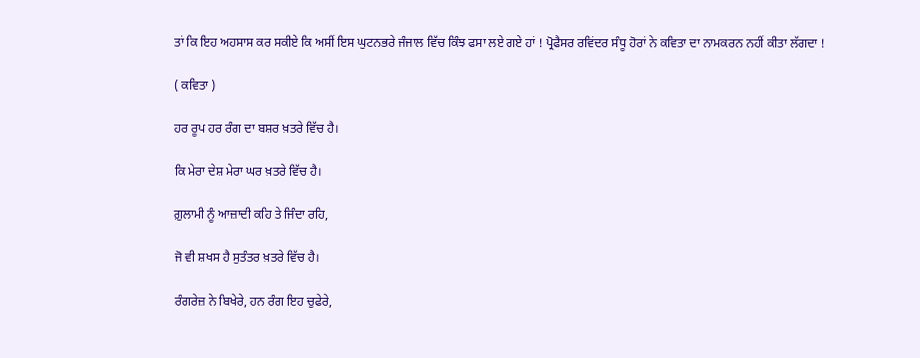ਤਾਂ ਕਿ ਇਹ ਅਹਸਾਸ ਕਰ ਸਕੀਏ ਕਿ ਅਸੀਂ ਇਸ ਘੁਟਨਭਰੇ ਜੰਜਾਲ ਵਿੱਚ ਕਿੰਝ ਫਸਾ ਲਏ ਗਏ ਹਾਂ ! ਪ੍ਰੋਫੈਸਰ ਰਵਿਂਦਰ ਸੰਧੂ ਹੋਰਾਂ ਨੇ ਕਵਿਤਾ ਦਾ ਨਾਮਕਰਨ ਨਹੀਂ ਕੀਤਾ ਲੱਗਦਾ !

( ਕਵਿਤਾ )

ਹਰ ਰੂਪ ਹਰ ਰੰਗ ਦਾ ਬਸ਼ਰ ਖ਼ਤਰੇ ਵਿੱਚ ਹੈ।

ਕਿ ਮੇਰਾ ਦੇਸ਼ ਮੇਰਾ ਘਰ ਖ਼ਤਰੇ ਵਿੱਚ ਹੈ।

ਗ਼ੁਲਾਮੀ ਨੂੰ ਆਜ਼ਾਦੀ ਕਹਿ ਤੇ ਜਿੰਦਾ ਰਹਿ,

ਜੋ ਵੀ ਸ਼ਖਸ ਹੈ ਸੁਤੰਤਰ ਖ਼ਤਰੇ ਵਿੱਚ ਹੈ।

ਰੰਗਰੇਜ਼ ਨੇ ਬਿਖੇਰੇ, ਹਨ ਰੰਗ ਇਹ ਚੁਫੇਰੇ,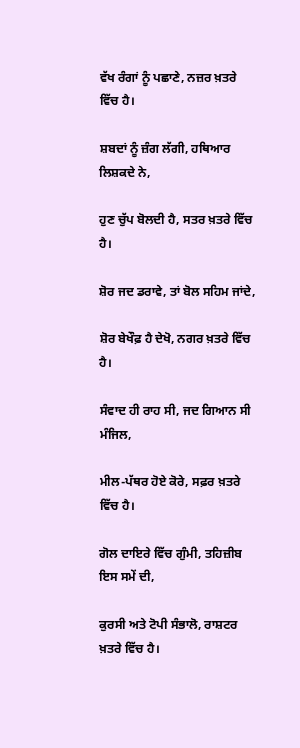ਵੱਖ ਰੰਗਾਂ ਨੂੰ ਪਛਾਣੇ, ਨਜ਼ਰ ਖ਼ਤਰੇ ਵਿੱਚ ਹੈ।

ਸ਼ਬਦਾਂ ਨੂੰ ਜ਼ੰਗ ਲੱਗੀ, ਹਥਿਆਰ ਲਿਸ਼ਕਦੇ ਨੇ,

ਹੁਣ ਚੁੱਪ ਬੋਲਦੀ ਹੈ, ਸਤਰ ਖ਼ਤਰੇ ਵਿੱਚ ਹੈ।

ਸ਼ੋਰ ਜਦ ਡਰਾਵੇ, ਤਾਂ ਬੋਲ ਸਹਿਮ ਜਾਂਦੇ,

ਸ਼ੋਰ ਬੇਖੌਫ਼ ਹੈ ਦੇਖੋ, ਨਗਰ ਖ਼ਤਰੇ ਵਿੱਚ ਹੈ।

ਸੰਵਾਦ ਹੀ ਰਾਹ ਸੀ, ਜਦ ਗਿਆਨ ਸੀ ਮੰਜਿਲ,

ਮੀਲ-ਪੱਥਰ ਹੋਏ ਕੋਰੇ, ਸਫ਼ਰ ਖ਼ਤਰੇ ਵਿੱਚ ਹੈ।

ਗੋਲ ਦਾਇਰੇ ਵਿੱਚ ਗੁੰਮੀ, ਤਹਿਜ਼ੀਬ ਇਸ ਸਮੇਂ ਦੀ,

ਕੁਰਸੀ ਅਤੇ ਟੋਪੀ ਸੰਭਾਲੋ, ਰਾਸ਼ਟਰ ਖ਼ਤਰੇ ਵਿੱਚ ਹੈ।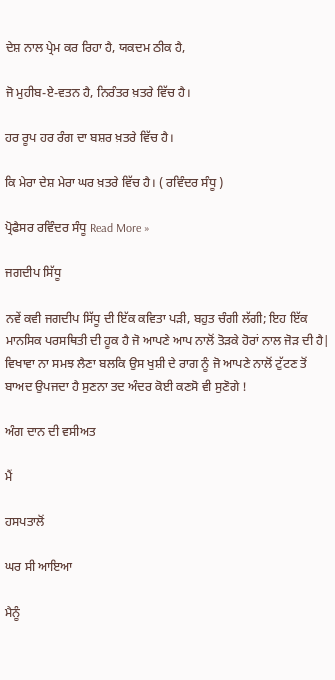ਦੇਸ਼ ਨਾਲ ਪ੍ਰੇਮ ਕਰ ਰਿਹਾ ਹੈ, ਯਕਦਮ ਠੀਕ ਹੈ,

ਜੋ ਮੁਹੀਬ-ਏ-ਵਤਨ ਹੈ, ਨਿਰੰਤਰ ਖ਼ਤਰੇ ਵਿੱਚ ਹੈ।

ਹਰ ਰੂਪ ਹਰ ਰੰਗ ਦਾ ਬਸ਼ਰ ਖ਼ਤਰੇ ਵਿੱਚ ਹੈ।

ਕਿ ਮੇਰਾ ਦੇਸ਼ ਮੇਰਾ ਘਰ ਖ਼ਤਰੇ ਵਿੱਚ ਹੈ। ( ਰਵਿੰਦਰ ਸੰਧੂ )

ਪ੍ਰੋਫੈਸਰ ਰਵਿੰਦਰ ਸੰਧੂ Read More »

ਜਗਦੀਪ ਸਿੱਧੂ

ਨਵੇਂ ਕਵੀ ਜਗਦੀਪ ਸਿੱਧੂ ਦੀ ਇੱਕ ਕਵਿਤਾ ਪੜੀ, ਬਹੁਤ ਚੰਗੀ ਲੱਗੀ; ਇਹ ਇੱਕ ਮਾਨਸਿਕ ਪਰਸਥਿਤੀ ਦੀ ਹੂਕ ਹੈ ਜੋ ਆਪਣੇ ਆਪ ਨਾਲੋਂ ਤੋੜਕੇ ਹੋਰਾਂ ਨਾਲ ਜੋੜ ਦੀ ਹੈ| ਵਿਖਾਵਾ ਨਾ ਸਮਝ ਲੈਣਾ ਬਲਕਿ ਉਸ ਖੁਸ਼ੀ ਦੇ ਰਾਗ ਨੂੰ ਜੋ ਆਪਣੇ ਨਾਲੋਂ ਟੁੱਟਣ ਤੋਂ ਬਾਅਦ ਉਪਜਦਾ ਹੈ ਸੁਣਨਾ ਤਦ ਅੰਦਰ ਕੋਈ ਕਣਸੋ ਵੀ ਸੁਣੋਗੇ !

ਅੰਗ ਦਾਨ ਦੀ ਵਸੀਅਤ

ਮੈਂ

ਹਸਪਤਾਲੋਂ

ਘਰ ਸੀ ਆਇਆ

ਮੈਨੂੰ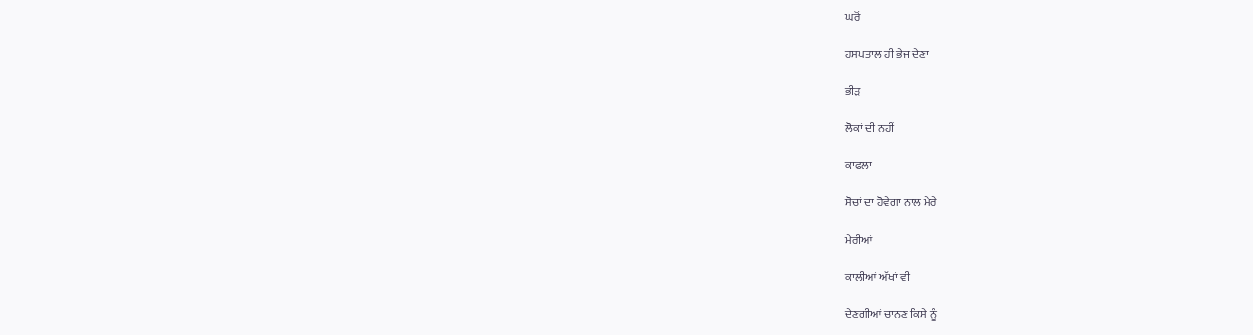ਘਰੋਂ

ਹਸਪਤਾਲ ਹੀ ਭੇਜ ਦੇਣਾ

ਭੀੜ

ਲੋਕਾਂ ਦੀ ਨਹੀਂ

ਕਾਫਲਾ

ਸੋਚਾਂ ਦਾ ਹੋਵੇਗਾ ਨਾਲ ਮੇਰੇ

ਮੇਰੀਆਂ

ਕਾਲੀਆਂ ਅੱਖਾਂ ਵੀ

ਦੇਣਗੀਆਂ ਚਾਨਣ ਕਿਸੇ ਨੂੰ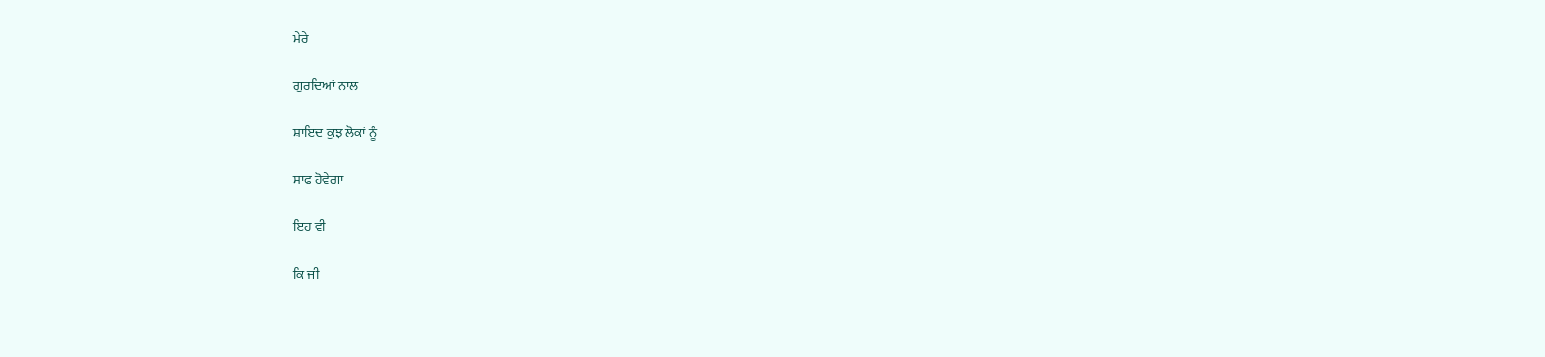ਮੇਰੇ

ਗੁਰਦਿਆਂ ਨਾਲ

ਸ਼ਾਇਦ ਕੁਝ ਲੋਕਾਂ ਨੂੰ

ਸਾਫ ਹੋਵੇਗਾ

ਇਹ ਵੀ

ਕਿ ਜੀ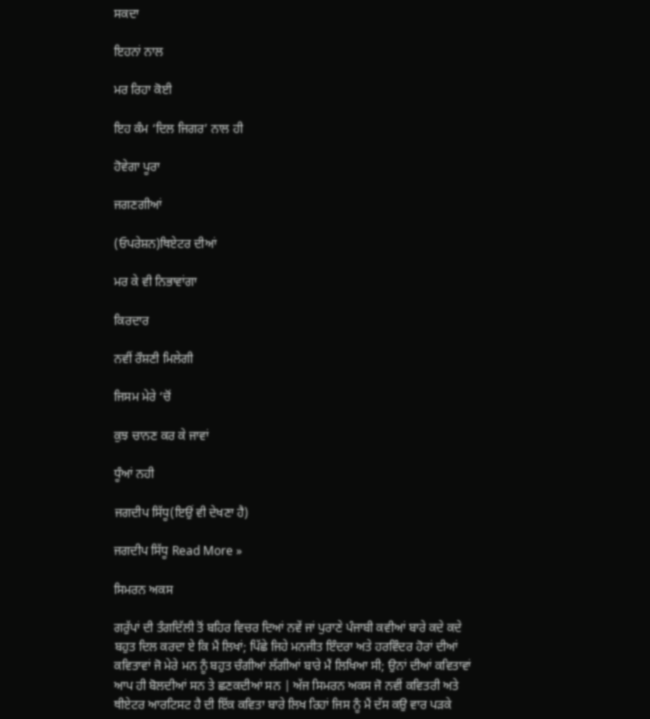ਸਕਦਾ

ਇਹਨਾਂ ਨਾਲ

ਮਰ ਰਿਹਾ ਕੋਈ

ਇਹ ਕੰਮ ‘ਦਿਲ ਜਿਗਰ’ ਨਾਲ ਹੀ

ਹੋਵੇਗਾ ਪੂਰਾ

ਜਗਣਗੀਆਂ

(ਓਪਰੇਸ਼ਨ)ਥਿਏਟਰ ਦੀਆਂ

ਮਰ ਕੇ ਵੀ ਨਿਭਾਵਾਂਗਾ

ਕਿਰਦਾਰ

ਨਵੀਂ ਰੌਸ਼ਣੀ ਮਿਲੇਗੀ

ਜਿਸਮ ਮੇਰੇ ‘ਚੋਂ

ਕੁਝ ਚਾਨਣ ਕਰ ਕੇ ਜਾਵਾਂ

ਧੂੰਆਂ ਨਹੀ

ਜਗਦੀਪ ਸਿੱਧੂ(ਇਉਂ ਵੀ ਦੇਖਣਾ ਹੈ)

ਜਗਦੀਪ ਸਿੱਧੂ Read More »

ਸਿਮਰਨ ਅਕਸ

ਗਰੁੱਪਾਂ ਦੀ ਤੰਗਦਿੱਲੀ ਤੋਂ ਬਹਿਰ ਵਿਚਰ ਦਿਆਂ ਨਵੇਂ ਜਾਂ ਪੁਰਾਣੇ ਪੰਜਾਬੀ ਕਵੀਆਂ ਬਾਰੇ ਕਦੇ ਕਦੇ ਬਹੁਤ ਦਿਲ ਕਰਦਾ ਏ ਕਿ ਮੈਂ ਲਿਖਾਂ; ਪਿੱਛੇ ਜਿਹੇ ਮਨਜੀਤ ਇੰਦਰਾ ਅਤੇ ਹਰਵਿੰਦਰ ਹੋਰਾਂ ਦੀਆਂ ਕਵਿਤਾਵਾਂ ਜੋ ਮੇਰੇ ਮਨ ਨੂੰ ਬਹੁਤ ਚੰਗੀਆਂ ਲੱਗੀਆਂ ਬਾਰੇ ਮੈਂ ਲਿਖਿਆ ਸੀ; ਉਨਾਂ ਦੀਆਂ ਕਵਿਤਾਵਾਂ ਆਪ ਹੀ ਬੋਲਦੀਆਂ ਸਨ ਤੇ ਛਣਕਦੀਆਂ ਸਨ | ਅੱਜ ਸਿਮਰਨ ਅਕਸ ਜੋ ਨਵੀਂ ਕਵਿਤਰੀ ਅਤੇ ਥੀਏਟਰ ਆਰਟਿਸਟ ਹੈ ਦੀ ਇੱਕ ਕਵਿਤਾ ਬਾਰੇ ਲਿਖ ਰਿਹਾਂ ਜਿਸ ਨੂੰ ਮੈਂ ਦੱਸ ਕਉ ਵਾਰ ਪੜਕੇ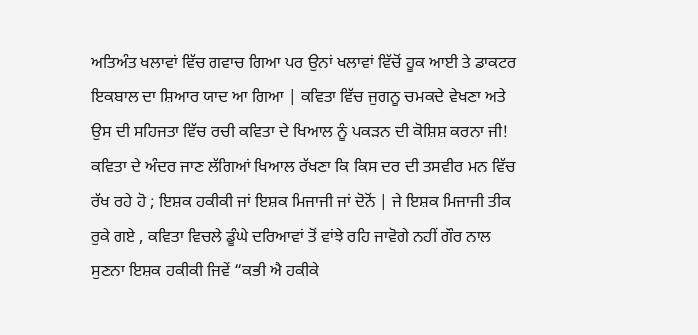ਅਤਿਅੰਤ ਖਲਾਵਾਂ ਵਿੱਚ ਗਵਾਚ ਗਿਆ ਪਰ ਉਨਾਂ ਖਲਾਵਾਂ ਵਿੱਚੋਂ ਹੂਕ ਆਈ ਤੇ ਡਾਕਟਰ ਇਕਬਾਲ ਦਾ ਸ਼ਿਆਰ ਯਾਦ ਆ ਗਿਆ | ਕਵਿਤਾ ਵਿੱਚ ਜੁਗਨੂ ਚਮਕਦੇ ਵੇਖਣਾ ਅਤੇ ਉਸ ਦੀ ਸਹਿਜਤਾ ਵਿੱਚ ਰਚੀ ਕਵਿਤਾ ਦੇ ਖਿਆਲ ਨੂੰ ਪਕੜਨ ਦੀ ਕੋਸ਼ਿਸ਼ ਕਰਨਾ ਜੀ! ਕਵਿਤਾ ਦੇ ਅੰਦਰ ਜਾਣ ਲੱਗਿਆਂ ਖਿਆਲ ਰੱਖਣਾ ਕਿ ਕਿਸ ਦਰ ਦੀ ਤਸਵੀਰ ਮਨ ਵਿੱਚ ਰੱਖ ਰਹੇ ਹੋ ; ਇਸ਼ਕ ਹਕੀਕੀ ਜਾਂ ਇਸ਼ਕ ਮਿਜਾਜੀ ਜਾਂ ਦੋਨੋਂ | ਜੇ ਇਸ਼ਕ ਮਿਜਾਜੀ ਤੀਕ ਰੁਕੇ ਗਏ , ਕਵਿਤਾ ਵਿਚਲੇ ਡੂੰਘੇ ਦਰਿਆਵਾਂ ਤੋਂ ਵਾਂਝੇ ਰਹਿ ਜਾਵੋਗੇ ਨਹੀਂ ਗੌਰ ਨਾਲ ਸੁਣਨਾ ਇਸ਼ਕ ਹਕੀਕੀ ਜਿਵੇਂ “ਕਭੀ ਐ ਹਕੀਕੇ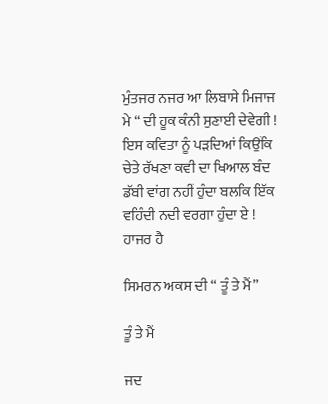ਮੁੰਤਜਰ ਨਜਰ ਆ ਲਿਬਾਸੇ ਮਿਜਾਜ ਮੇ “ ਦੀ ਹੂਕ ਕੰਨੀ ਸੁਣਾਈ ਦੇਵੇਗੀ ! ਇਸ ਕਵਿਤਾ ਨੂੰ ਪੜਦਿਆਂ ਕਿਉਂਕਿ ਚੇਤੇ ਰੱਖਣਾ ਕਵੀ ਦਾ ਖਿਆਲ ਬੰਦ ਡੱਬੀ ਵਾਂਗ ਨਹੀਂ ਹੁੰਦਾ ਬਲਕਿ ਇੱਕ ਵਹਿੰਦੀ ਨਦੀ ਵਰਗਾ ਹੁੰਦਾ ਏ ! ਹਾਜਰ ਹੈ

ਸਿਮਰਨ ਅਕਸ ਦੀ “ ਤੂੰ ਤੇ ਮੈਂ”

ਤੂੰ ਤੇ ਮੈਂ

ਜਦ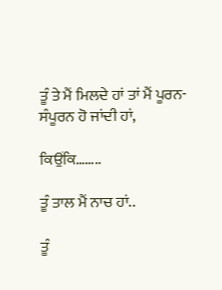ਤੂੰ ਤੇ ਮੈਂ ਮਿਲਦੇ ਹਾਂ ਤਾਂ ਮੈਂ ਪੂਰਨ-ਸੰਪੂਰਨ ਹੋ ਜਾਂਦੀ ਹਾਂ,

ਕਿਉਂਕਿ……..

ਤੂੰ ਤਾਲ ਮੈਂ ਨਾਚ ਹਾਂ..

ਤੂੰ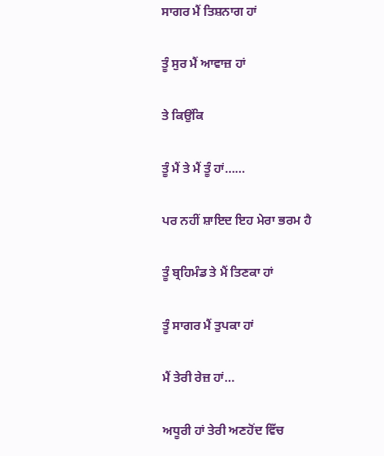ਸਾਗਰ ਮੈਂ ਤਿਸ਼ਨਾਗ ਹਾਂ

ਤੂੰ ਸੁਰ ਮੈਂ ਆਵਾਜ਼ ਹਾਂ

ਤੇ ਕਿਉਂਕਿ

ਤੂੰ ਮੈਂ ਤੇ ਮੈਂ ਤੂੰ ਹਾਂ……

ਪਰ ਨਹੀਂ ਸ਼ਾਇਦ ਇਹ ਮੇਰਾ ਭਰਮ ਹੈ

ਤੂੰ ਬ੍ਰਹਿਮੰਡ ਤੇ ਮੈਂ ਤਿਣਕਾ ਹਾਂ

ਤੂੰ ਸਾਗਰ ਮੈਂ ਤੁਪਕਾ ਹਾਂ

ਮੈਂ ਤੇਰੀ ਰੇਜ਼ ਹਾਂ…

ਅਧੂਰੀ ਹਾਂ ਤੇਰੀ ਅਣਹੋਂਦ ਵਿੱਚ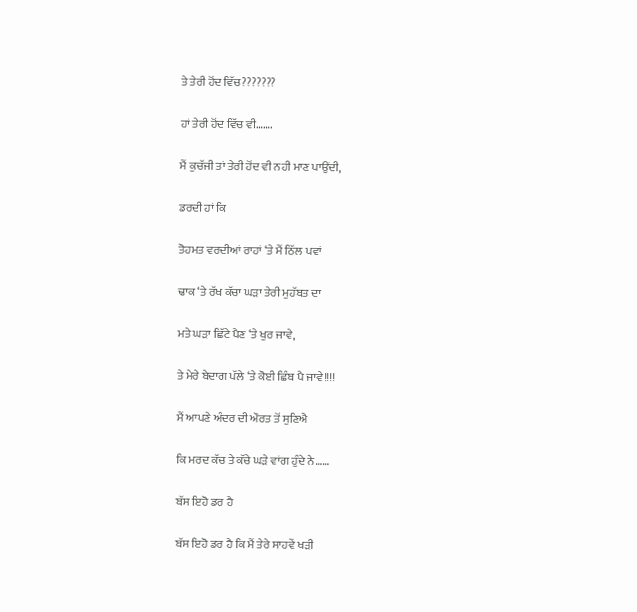ਤੇ ਤੇਰੀ ਹੋਂਦ ਵਿੱਚ???????

ਹਾਂ ਤੇਰੀ ਹੋਂਦ ਵਿੱਚ ਵੀ…….

ਮੈਂ ਕੁਚੱਜੀ ਤਾਂ ਤੇਰੀ ਹੋਂਦ ਵੀ ਨਹੀ ਮਾਣ ਪਾਉਂਦੀ,

ਡਰਦੀ ਹਾਂ ਕਿ

ਤੋਹਮਤ ਵਰਦੀਆਂ ਰਾਹਾਂ ‘ਤੇ ਮੈਂ ਠਿੱਲ ਪਵਾਂ

ਢਾਕ ‘ਤੇ ਰੱਖ ਕੱਚਾ ਘੜਾ ਤੇਰੀ ਮੁਹੱਬਤ ਦਾ

ਮਤੇ ਘੜਾ ਛਿੱਟੇ ਪੈਣ ‘ਤੇ ਖੁਰ ਜਾਵੇ,

ਤੇ ਮੇਰੇ ਬੇਦਾਗ ਪੱਲੇ ‘ਤੇ ਕੋਈ ਛਿੰਬ ਪੈ ਜਾਵੇ!!!!

ਮੈਂ ਆਪਣੇ ਅੰਦਰ ਦੀ ਔਰਤ ਤੋਂ ਸੁਣਿਐ

ਕਿ ਮਰਦ ਕੱਚ ਤੇ ਕੱਚੇ ਘੜੇ ਵਾਂਗ ਹੁੰਦੇ ਨੇ……

ਬੱਸ ਇਹੋ ਡਰ ਹੈ

ਬੱਸ ਇਹੋ ਡਰ ਹੈ ਕਿ ਮੈਂ ਤੇਰੇ ਸਾਹਵੇਂ ਖੜੀ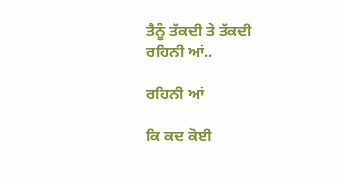ਤੈਨੂੰ ਤੱਕਦੀ ਤੇ ਤੱਕਦੀ ਰਹਿਨੀ ਆਂ..

ਰਹਿਨੀ ਆਂ

ਕਿ ਕਦ ਕੋਈ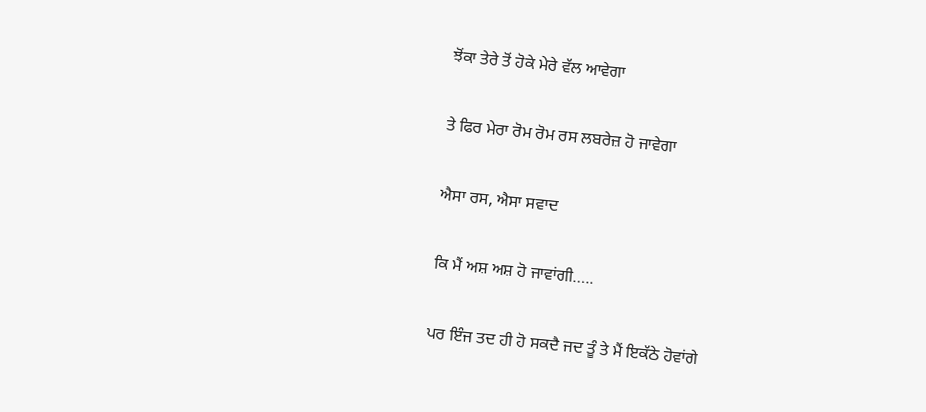ਝੋਂਕਾ ਤੇਰੇ ਤੋਂ ਹੋਕੇ ਮੇਰੇ ਵੱਲ ਆਵੇਗਾ

ਤੇ ਫਿਰ ਮੇਰਾ ਰੋਮ ਰੋਮ ਰਸ ਲਬਰੇਜ਼ ਹੋ ਜਾਵੇਗਾ

ਐਸਾ ਰਸ, ਐਸਾ ਸਵਾਦ

ਕਿ ਮੈਂ ਅਸ਼ ਅਸ਼ ਹੋ ਜਾਵਾਂਗੀ…..

ਪਰ ਇੰਜ ਤਦ ਹੀ ਹੋ ਸਕਦੈ ਜਦ ਤੂੰ ਤੇ ਮੈਂ ਇਕੱਠੇ ਹੋਵਾਂਗੇ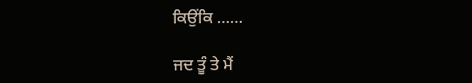ਕਿਉਂਕਿ ……

ਜਦ ਤੂੰ ਤੇ ਮੈਂ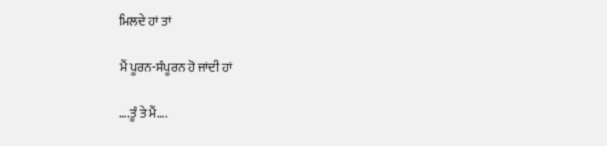ਮਿਲਦੇ ਹਾਂ ਤਾਂ

ਮੈਂ ਪੂਰਨ-ਸੰਪੂਰਨ ਹੋ ਜਾਂਦੀ ਹਾਂ

….ਤੂੰ ਤੇ ਮੈਂ….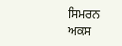ਸਿਮਰਨ ਅਕਸ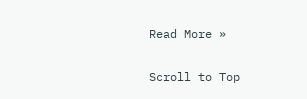Read More »

Scroll to Top